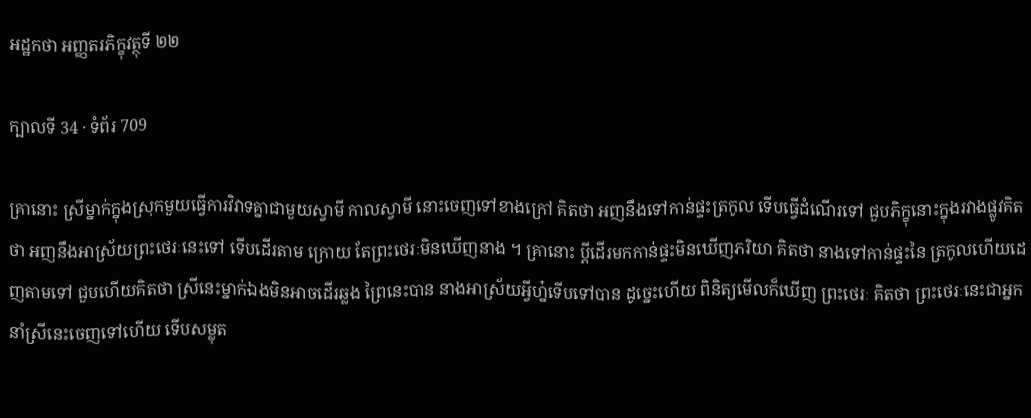អដ្ឋកថា អញ្ញតរភិក្ខុវត្ថុទី ២២

ក្បាលទី 34 · ទំព័រ 709

គ្រានោះ ស្រីម្នាក់ក្នុងស្រុកមួយធ្វើការវិវាទគ្នាជាមួយស្វាមី កាលស្វាមី នោះចេញទៅខាងក្រៅ គិតថា អញនឹងទៅកាន់ផ្ទះត្រកូល ទើបធ្វើដំណើរទៅ ជួបភិក្ខុនោះក្នុងរវាងផ្លូវគិតថា អញនឹងអាស្រ័យព្រះថេរៈនេះទៅ ទើបដើរតាម ក្រោយ តែព្រះថេរៈមិនឃើញនាង ។ គ្រានោះ ប្តីដើរមកកាន់ផ្ទះមិនឃើញភរិយា គិតថា នាងទៅកាន់ផ្ទះនៃ ត្រកូលហើយដេញតាមទៅ ជួបហើយគិតថា ស្រីនេះម្នាក់ឯងមិនអាចដើរឆ្លង ព្រៃនេះបាន នាងអាស្រ័យអ្វីហ្ន៎ទើបទៅបាន ដូច្នេះហើយ ពិនិត្យមើលក៏ឃើញ ព្រះថេរៈ គិតថា ព្រះថេរៈនេះជាអ្នកនាំស្រីនេះចេញទៅហើយ ទើបសម្លុត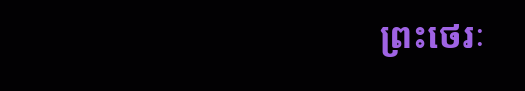ព្រះថេរៈ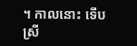។ កាលនោះ ទើបស្រី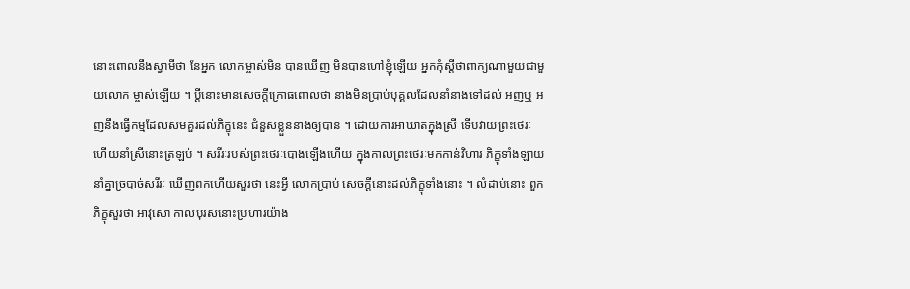នោះពោលនឹងស្វាមីថា នែអ្នក លោកម្ចាស់មិន បានឃើញ មិនបានហៅខ្ញុំឡើយ អ្នកកុំស្តីថាពាក្យណាមួយជាមួយលោក ម្ចាស់ឡើយ ។ ប្តីនោះមានសេចក្តីក្រោធពោលថា នាងមិនប្រាប់បុគ្គលដែលនាំនាងទៅដល់ អញឬ អញនឹងធ្វើកម្មដែលសមគួរដល់ភិក្ខុនេះ ជំនួសខ្លួននាងឲ្យបាន ។ ដោយការអាឃាតក្នុងស្រី ទើបវាយព្រះថេរៈ ហើយនាំស្រីនោះត្រឡប់ ។ សរីរៈរបស់ព្រះថេរៈបោងឡើងហើយ ក្នុងកាលព្រះថេរៈមកកាន់វិហារ ភិក្ខុទាំងឡាយនាំគ្នាច្របាច់សរីរៈ ឃើញពកហើយសួរថា នេះអ្វី លោកប្រាប់ សេចក្តីនោះដល់ភិក្ខុទាំងនោះ ។ លំដាប់នោះ ពួកភិក្ខុសួរថា អាវុសោ កាលបុរសនោះប្រហារយ៉ាង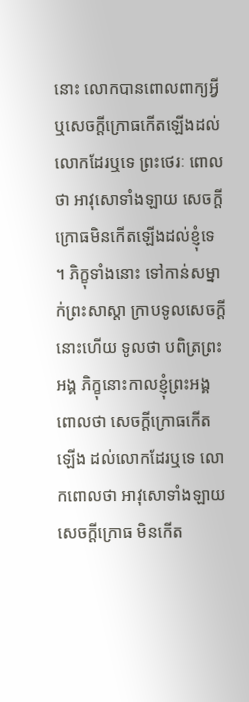នោះ លោកបានពោលពាក្យអ្វី ឬសេចក្តីក្រោធកើតឡើងដល់លោកដែរឬទេ ព្រះថេរៈ ពោលថា អាវុសោទាំងឡាយ សេចក្តីក្រោធមិនកើតឡើងដល់ខ្ញុំទេ ។ ភិក្ខុទាំងនោះ ទៅកាន់សម្នាក់ព្រះសាស្តា ក្រាបទូលសេចក្តីនោះហើយ ទូលថា បពិត្រព្រះអង្គ ភិក្ខុនោះកាលខ្ញុំព្រះអង្គពោលថា សេចក្តីក្រោធកើតឡើង ដល់លោកដែរឬទេ លោកពោលថា អាវុសោទាំងឡាយ សេចក្តីក្រោធ មិនកើត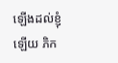ឡើងដល់ខ្ញុំឡើយ ភិក